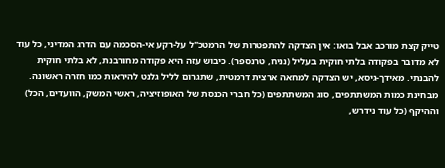טייק קצת מורכב אבל בואו: אין הצדקה להתפטרות של הרמטכ"ל על-רקע אי-הסכמה עם הדרג המדיני, כל עוד לא מדובר בפקודה בלתי חוקית בעליל (נניח, טרנספר). כיבוש עזה היא פקודה מחורבנת, לא בלתי חוקית להבנתי. מאידך-גיסא, יש הצדקה למחאה ארצית דרמטית, שתגרום לליל גלנט להיראות כמו חזרה ראשונה.
מבחינת כמות המשתתפים, סוג המשתתפים (כל חברי הכנסת של האופוזיציה, ראשי המשק, הוועדים, הכל) וההיקף (כל עוד נידרש,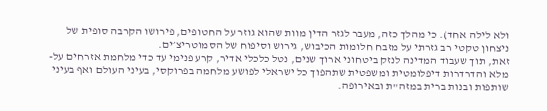ולא לילה אחד). כי מהלך כזה, מעבר לגזר הדין מוות שהוא גוזר על החטופים, פירושו הקרבה סופית של ניצחון טקטי רב גזרתי על מזבח חלומות הכיבוש, גירוש וסיפוח של הסמוטריצ׳ים.
זאת, תוך שעבוד המדינה לנזק ביטחוני ארוך שנים, נטל כלכלי אדיר, קרע פנימי עד כדי מלחמת אזרחים על-מלא והדרדרות דיפלומטית ומשפטית שתהפוך כל ישראלי לפושע מלחמה בפרוקסי, בעיני העולם ואף בעיני שותפות ובנות ברית במזה"ת ובאירופה.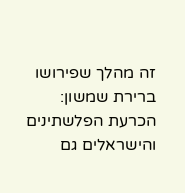זה מהלך שפירושו ברירת שמשון: הכרעת הפלשתינים והישראלים גם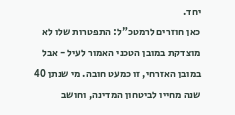יחד.
כאן חוזרים לרמטכ"ל: התפטרות שלו לא מוצדקת במובן הטכני האמור לעיל - אבל במובן האזרחי, זו כמעט חובה. מי שנתן 40 שנה מחייו לביטחון המדינה, וחושב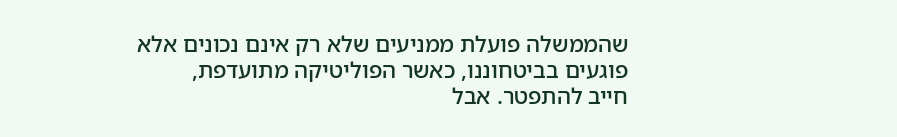שהממשלה פועלת ממניעים שלא רק אינם נכונים אלא פוגעים בביטחוננו, כאשר הפוליטיקה מתועדפת,
חייב להתפטר. אבל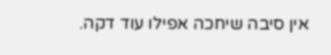אין סיבה שיחכה אפילו עוד דקה.